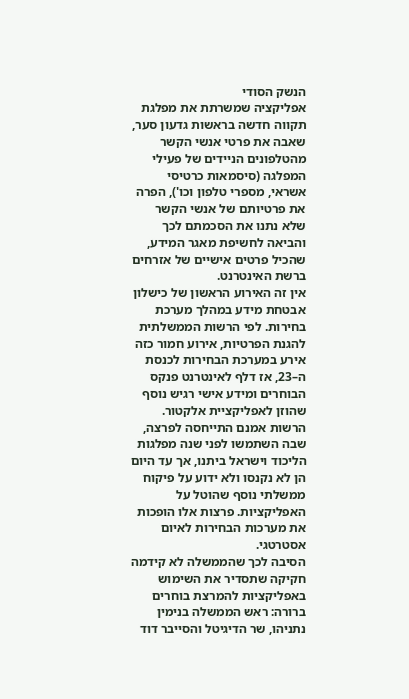הנשק הסודי
אפליקציה שמשרתת את מפלגת תקווה חדשה בראשות גדעון סער, שאבה את פרטי אנשי הקשר מהטלפונים הניידים של פעילי המפלגה (סיסמאות כרטיסי אשראי, מספרי טלפון וכו'), הפרה את פרטיותם של אנשי הקשר שלא נתנו את הסכמתם לכך והביאה לחשיפת מאגר המידע, שהכיל פרטים אישיים של אזרחים ברשת האינטרנט.
אין זה האירוע הראשון של כישלון אבטחת מידע במהלך מערכת בחירות. לפי הרשות הממשלתית להגנת הפרטיות, אירוע חמור כזה אירע במערכת הבחירות לכנסת ה–23, אז דלף לאינטרנט פנקס הבוחרים ומידע אישי רגיש נוסף שהוזן לאפליקציית אלקטור. הרשות אמנם התייחסה לפרצה, שבה השתמשו לפני שנה מפלגות הליכוד וישראל ביתנו, אך עד היום הן לא נקנסו ולא ידוע על פיקוח ממשלתי נוסף שהוטל על האפליקציות. פרצות אלו הופכות את מערכות הבחירות לאיום אסטרטגי.
הסיבה לכך שהממשלה לא קידמה חקיקה שתסדיר את השימוש באפליקציות להמרצת בוחרים ברורה: ראש הממשלה בנימין נתניהו, שר הדיגיטל והסייבר דוד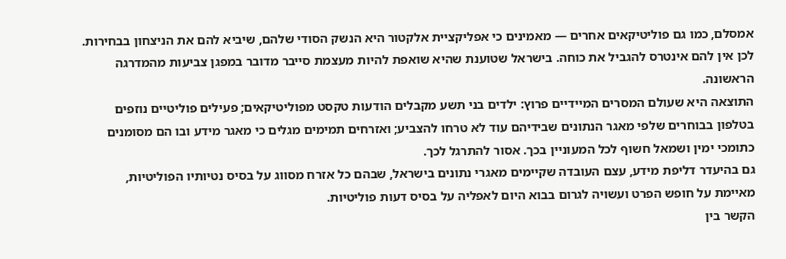אמסלם, כמו גם פוליטיקאים אחרים — מאמינים כי אפליקציית אלקטור היא הנשק הסודי שלהם, שיביא להם את הניצחון בבחירות. לכן אין להם אינטרס להגביל את כוחה. בישראל שטוענת שהיא שואפת להיות מעצמת סייבר מדובר במפגן צביעות מהמדרגה הראשונה.
התוצאה היא שעולם המסרים המיידיים פרוץ: ילדים בני תשע מקבלים הודעות טקסט מפוליטיקאים; פעילים פוליטיים נוזפים בטלפון בבוחרים שלפי מאגר הנתונים שבידיהם עוד לא טרחו להצביע; ואזרחים תמימים מגלים כי מאגר מידע ובו הם מסומנים כתומכי ימין ושמאל חשוף לכל המעוניין בכך. אסור להתרגל לכך.
גם בהיעדר דליפת מידע, עצם העובדה שקיימים מאגרי נתונים בישראל, שבהם כל אזרח מסווג על בסיס נטיותיו הפוליטיות, מאיימת על חופש הפרט ועשויה לגרום בבוא היום לאפליה על בסיס דעות פוליטיות.
הקשר בין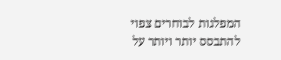המפלגות לבוחרים צפוי להתבסס יותר ויותר על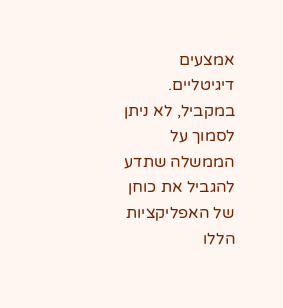אמצעים דיגיטליים. במקביל, לא ניתן לסמוך על הממשלה שתדע להגביל את כוחן של האפליקציות הללו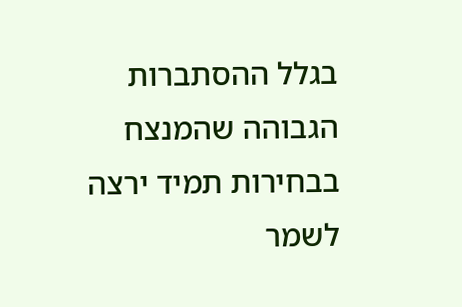בגלל ההסתברות הגבוהה שהמנצח בבחירות תמיד ירצה לשמר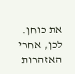את כוחן.
לכן, אחרי האזהרות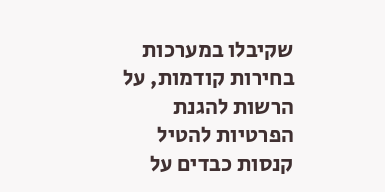שקיבלו במערכות בחירות קודמות, על הרשות להגנת הפרטיות להטיל קנסות כבדים על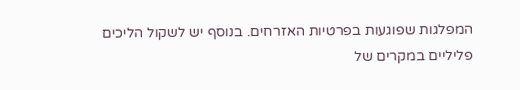המפלגות שפוגעות בפרטיות האזרחים. בנוסף יש לשקול הליכים פליליים במקרים של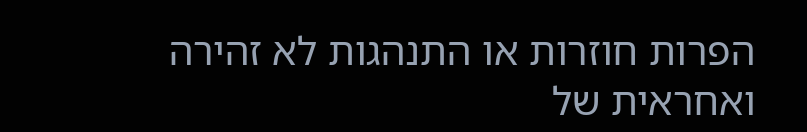הפרות חוזרות או התנהגות לא זהירה ואחראית של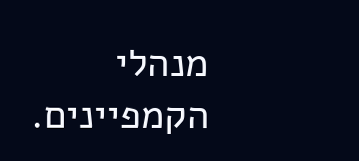מנהלי הקמפיינים.